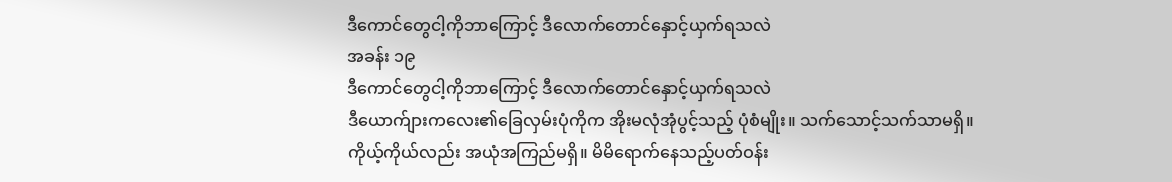ဒီကောင်တွေငါ့ကိုဘာကြောင့် ဒီလောက်တောင်နှောင့်ယှက်ရသလဲ
အခန်း ၁၉
ဒီကောင်တွေငါ့ကိုဘာကြောင့် ဒီလောက်တောင်နှောင့်ယှက်ရသလဲ
ဒီယောက်ျားကလေး၏ခြေလှမ်းပုံကိုက အိုးမလုံအုံပွင့်သည့် ပုံစံမျိုး။ သက်သောင့်သက်သာမရှိ။ ကိုယ့်ကိုယ်လည်း အယုံအကြည်မရှိ။ မိမိရောက်နေသည့်ပတ်ဝန်း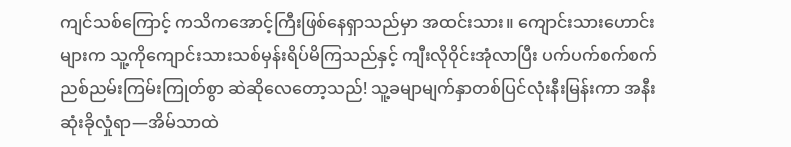ကျင်သစ်ကြောင့် ကသိကအောင့်ကြီးဖြစ်နေရှာသည်မှာ အထင်းသား။ ကျောင်းသားဟောင်းများက သူ့ကိုကျောင်းသားသစ်မှန်းရိပ်မိကြသည်နှင့် ကျီးလိုဝိုင်းအုံလာပြီး ပက်ပက်စက်စက်ညစ်ညမ်းကြမ်းကြုတ်စွာ ဆဲဆိုလေတော့သည်! သူ့ခမျာမျက်နှာတစ်ပြင်လုံးနီးမြန်းကာ အနီးဆုံးခိုလှုံရာ—အိမ်သာထဲ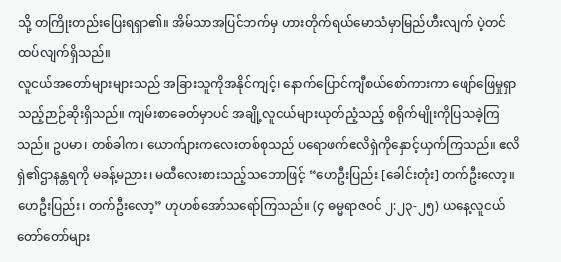သို့ တကြိုးတည်းပြေးရရှာ၏။ အိမ်သာအပြင်ဘက်မှ ဟားတိုက်ရယ်မောသံမှာမြည်ဟီးလျက် ပဲ့တင်ထပ်လျက်ရှိသည်။
လူငယ်အတော်များများသည် အခြားသူကိုအနိုင်ကျင့်၊ နောက်ပြောင်ကျီစယ်စော်ကားကာ ဖျော်ဖြေမှုရှာသည့်ဉာဉ်ဆိုးရှိသည်။ ကျမ်းစာခေတ်မှာပင် အချို့လူငယ်များယုတ်ညံ့သည့် စရိုက်မျိုးကိုပြသခဲ့ကြသည်။ ဥပမာ၊ တစ်ခါက၊ ယောက်ျားကလေးတစ်စုသည် ပရောဖက်ဧလိရှဲကိုနှောင့်ယှက်ကြသည်။ ဧလိရှဲ၏ဌာနန္တရကို မခန့်မညား၊ မထီလေးစားသည့်သဘောဖြင့် “ဟေဦးပြည်း [ခေါင်းတုံး] တက်ဦးလော့။ ဟေဦးပြည်း၊ တက်ဦးလော့” ဟုဟစ်အော်သရော်ကြသည်။ (၄ ဓမ္မရာဇဝင် ၂:၂၃-၂၅) ယနေ့လူငယ်တော်တော်များ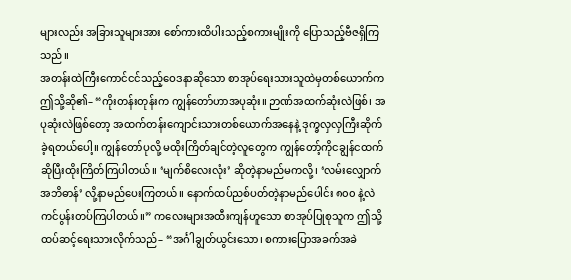များလည်း အခြားသူများအား စော်ကားထိပါးသည့်စကားမျိုးကို ပြောသည့်ဗီဇရှိကြသည်။
အတန်းထဲကြီးကောင်ငင်သည့်ဝေဒနာဆိုသော စာအုပ်ရေးသားသူထဲမှတစ်ယောက်က ဤသို့ဆို၏– “ကိုးတန်းတုန်းက ကျွန်တော်ဟာအပုဆုံး။ ဉာဏ်အထက်ဆုံးလဲဖြစ်၊ အပုဆုံးလဲဖြစ်တော့ အထက်တန်းကျောင်းသားတစ်ယောက်အနေနဲ့ ဒုက္ခလှလှကြီးဆိုက်ခဲ့ရတယ်ပေါ့။ ကျွန်တော်ပုလို့ မထိုးကြိတ်ချင်တဲ့လူတွေက ကျွန်တော့်ကိုငချွန်ငထက်ဆိုပြီးထိုးကြိတ်ကြပါတယ်။ ‘မျက်စိလေးလုံး’ ဆိုတဲ့နာမည်မကလို့၊ ‘လမ်းလျှောက်အဘိဓာန်’ လို့နာမည်ပေးကြတယ်။ နောက်ထပ်ညစ်ပတ်တဲ့နာမည်ပေါင်း ၈၀၀ နဲ့လဲကင်ပွန်းတပ်ကြပါတယ်။” ကလေးများအထီးကျန်ဟူသော စာအုပ်ပြုစုသူက ဤသို့ထပ်ဆင့်ရေးသားလိုက်သည်– “အင်္ဂါချွတ်ယွင်းသော၊ စကားပြောအခက်အခဲ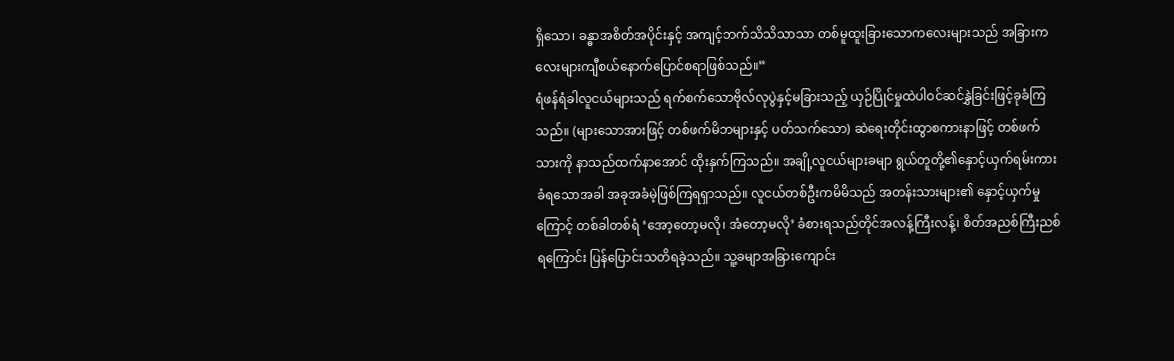ရှိသော၊ ခန္ဓာအစိတ်အပိုင်းနှင့် အကျင့်ဘက်သိသိသာသာ တစ်မူထူးခြားသောကလေးများသည် အခြားကလေးများကျီစယ်နောက်ပြောင်စရာဖြစ်သည်။”
ရံဖန်ရံခါလူငယ်များသည် ရက်စက်သောဗိုလ်လုပွဲနှင့်မခြားသည့် ယှဉ်ပြိုင်မှုထဲပါဝင်ဆင်နွှဲခြင်းဖြင့်ခုခံကြသည်။ (များသောအားဖြင့် တစ်ဖက်မိဘများနှင့် ပတ်သက်သော) ဆဲရေးတိုင်းထွာစကားနာဖြင့် တစ်ဖက်သားကို နာသည်ထက်နာအောင် ထိုးနှက်ကြသည်။ အချို့လူငယ်များခမျာ ရွယ်တူတို့၏နှောင့်ယှက်ရမ်းကားခံရသောအခါ အခုအခံမဲ့ဖြစ်ကြရရှာသည်။ လူငယ်တစ်ဦးကမိမိသည် အတန်းသားများ၏ နှောင့်ယှက်မှုကြောင့် တစ်ခါတစ်ရံ ‘အော့တော့မလို၊ အံတော့မလို’ ခံစားရသည်တိုင်အလန့်ကြီးလန့်၊ စိတ်အညစ်ကြီးညစ်ရကြောင်း ပြန်ပြောင်းသတိရခဲ့သည်။ သူ့ခမျာအခြားကျောင်း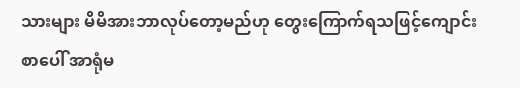သားများ မိမိအားဘာလုပ်တော့မည်ဟု တွေးကြောက်ရသဖြင့်ကျောင်းစာပေါ် အာရုံမ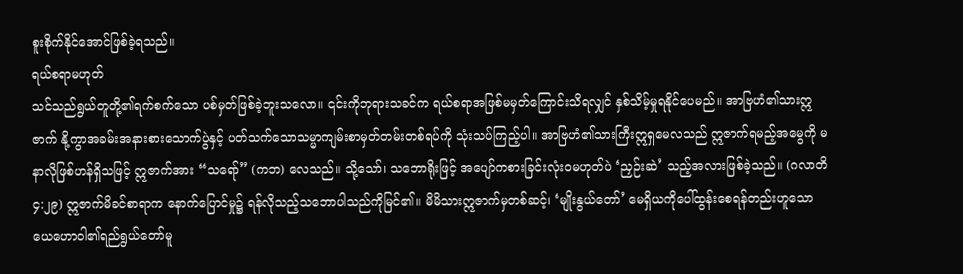စူးစိုက်နိုင်အောင်ဖြစ်ခဲ့ရသည်။
ရယ်စရာမဟုတ်
သင်သည်ရွယ်တူတို့၏ရက်စက်သော ပစ်မှတ်ဖြစ်ခဲ့ဘူးသလော။ ၎င်းကိုဘုရားသခင်က ရယ်စရာအဖြစ်မမှတ်ကြောင်းသိရလျှင် နှစ်သိမ့်မှုရနိုင်ပေမည်။ အာဗြဟံ၏သားဣဇာက် နို့ကွာအခမ်းအနားစားသောက်ပွဲနှင့် ပတ်သက်သောသမ္မာကျမ်းစာမှတ်တမ်းတစ်ရပ်ကို သုံးသပ်ကြည့်ပါ။ အာဗြဟံ၏သားကြီးဣရှမေလသည် ဣဇာက်ရမည့်အမွေကို မနာလိုဖြစ်ဟန်ရှိသဖြင့် ဣဇာက်အား “သရော်” (ကဘ) လေသည်။ သို့သော်၊ သဘောရိုးဖြင့် အပျော်ကစားခြင်းလုံးဝမဟုတ်ပဲ ‘ညှဉ်းဆဲ’ သည့်အလားဖြစ်ခဲ့သည်။ (ဂလာတိ ၄:၂၉) ဣဇာက်မိခင်စာရာက နောက်ပြောင်မှု၌ ရန်လိုသည့်သဘောပါသည်ကိုမြင်၏။ မိမိသားဣဇာက်မှတစ်ဆင့်၊ ‘မျိုးနွယ်တော်’ မေရှိယကိုပေါ်ထွန်းစေရန်တည်းဟူသော ယေဟောဝါ၏ရည်ရွယ်တော်မူ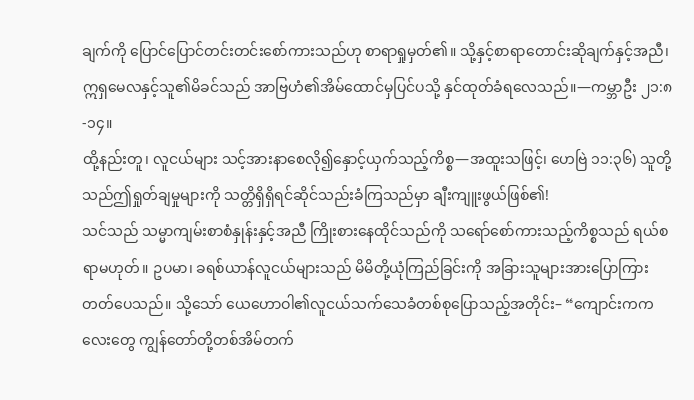ချက်ကို ပြောင်ပြောင်တင်းတင်းစော်ကားသည်ဟု စာရာရှုမှတ်၏။ သို့နှင့်စာရာတောင်းဆိုချက်နှင့်အညီ၊ ဣရှမေလနှင့်သူ၏မိခင်သည် အာဗြဟံ၏အိမ်ထောင်မှပြင်ပသို့ နှင်ထုတ်ခံရလေသည်။—ကမ္ဘာဦး ၂၁:၈-၁၄။
ထို့နည်းတူ၊ လူငယ်များ သင့်အားနာစေလို၍နှောင့်ယှက်သည့်ကိစ္စ—အထူးသဖြင့်၊ ဟေဗြဲ ၁၁:၃၆) သူတို့သည်ဤရှုတ်ချမှုများကို သတ္တိရှိရှိရင်ဆိုင်သည်းခံကြသည်မှာ ချီးကျူးဖွယ်ဖြစ်၏!
သင်သည် သမ္မာကျမ်းစာစံနှုန်းနှင့်အညီ ကြိုးစားနေထိုင်သည်ကို သရော်စော်ကားသည့်ကိစ္စသည် ရယ်စရာမဟုတ်။ ဥပမာ၊ ခရစ်ယာန်လူငယ်များသည် မိမိတို့ယုံကြည်ခြင်းကို အခြားသူများအားပြောကြားတတ်ပေသည်။ သို့သော် ယေဟောဝါ၏လူငယ်သက်သေခံတစ်စုပြောသည့်အတိုင်း– “ကျောင်းကကလေးတွေ ကျွန်တော်တို့တစ်အိမ်တက်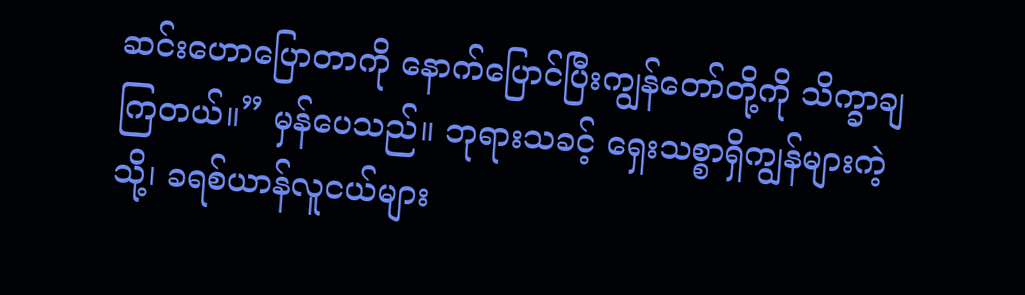ဆင်းဟောပြောတာကို နောက်ပြောင်ပြီးကျွန်တော်တို့ကို သိက္ခာချကြတယ်။” မှန်ပေသည်။ ဘုရားသခင့် ရှေးသစ္စာရှိကျွန်များကဲ့သို့၊ ခရစ်ယာန်လူငယ်များ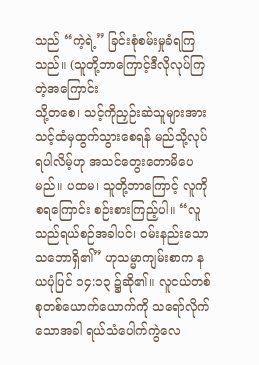သည် “ကဲ့ရဲ့” ခြင်းစုံစမ်းမှုခံရကြသည်။ (သူတို့ဘာကြောင့်ဒီလိုလုပ်ကြတဲ့အကြောင်း
သို့တစေ၊ သင့်ကိုညှဉ်းဆဲသူများအား သင့်ထံမှထွက်သွားစေရန် မည်သို့လုပ်ရပါလိမ့်ဟု အသင်တွေးတောမိပေမည်။ ပထမ၊ သူတို့ဘာကြောင့် လူကိုစရကြောင်း စဉ်းစားကြည့်ပါ။ “လူသည်ရယ်စဉ်အခါပင်၊ ဝမ်းနည်းသောသဘောရှိ၏” ဟုသမ္မာကျမ်းစာက နယပုံပြင် ၁၄:၁၃ ၌ဆို၏။ လူငယ်တစ်စုတစ်ယောက်ယောက်ကို သရော်လိုက်သောအခါ ရယ်သံပေါက်ကွဲလေ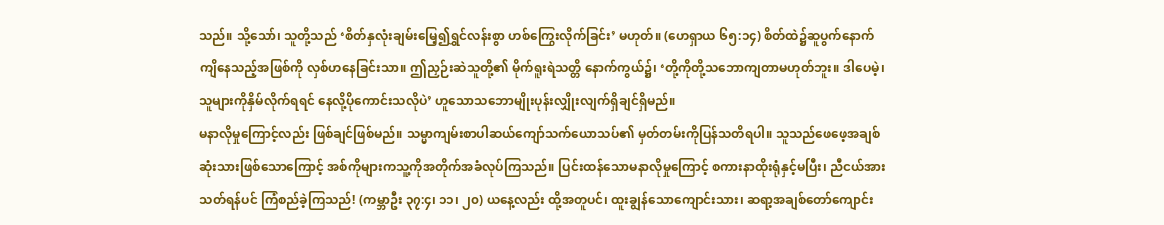သည်။ သို့သော်၊ သူတို့သည် ‘စိတ်နှလုံးချမ်းမြေ့၍ရွှင်လန်းစွာ ဟစ်ကြွေးလိုက်ခြင်း’ မဟုတ်။ (ဟေရှာယ ၆၅:၁၄) စိတ်ထဲ၌ဆူပွက်နောက်ကျိနေသည့်အဖြစ်ကို လှစ်ဟနေခြင်းသာ။ ဤညှဉ်းဆဲသူတို့၏ မိုက်ရူးရဲသတ္တိ နောက်ကွယ်၌၊ ‘တို့ကိုတို့သဘောကျတာမဟုတ်ဘူး။ ဒါပေမဲ့၊ သူများကိုနှိမ်လိုက်ရရင် နေလို့ပိုကောင်းသလိုပဲ’ ဟူသောသဘောမျိုးပုန်းလျှိုးလျက်ရှိချင်ရှိမည်။
မနာလိုမှုကြောင့်လည်း ဖြစ်ချင်ဖြစ်မည်။ သမ္မာကျမ်းစာပါဆယ်ကျော်သက်ယောသပ်၏ မှတ်တမ်းကိုပြန်သတိရပါ။ သူသည်ဖေဖေ့အချစ်ဆုံးသားဖြစ်သောကြောင့် အစ်ကိုများကသူ့ကိုအတိုက်အခံလုပ်ကြသည်။ ပြင်းထန်သောမနာလိုမှုကြောင့် စကားနာထိုးရုံနှင့်မပြီး၊ ညီငယ်အားသတ်ရန်ပင် ကြံစည်ခဲ့ကြသည်! (ကမ္ဘာဦး ၃၇:၄၊ ၁၁၊ ၂၀) ယနေ့လည်း ထို့အတူပင်၊ ထူးချွန်သောကျောင်းသား၊ ဆရာ့အချစ်တော်ကျောင်း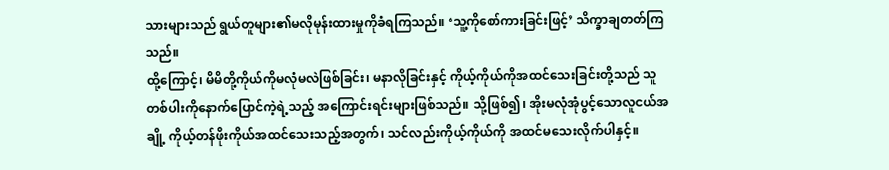သားများသည် ရွယ်တူများ၏မလိုမုန်းထားမှုကိုခံရကြသည်။ ‘သူ့ကိုစော်ကားခြင်းဖြင့်’ သိက္ခာချတတ်ကြသည်။
ထို့ကြောင့်၊ မိမိတို့ကိုယ်ကိုမလုံမလဲဖြစ်ခြင်း၊ မနာလိုခြင်းနှင့် ကိုယ့်ကိုယ်ကိုအထင်သေးခြင်းတို့သည် သူတစ်ပါးကိုနောက်ပြောင်ကဲ့ရဲ့သည့် အကြောင်းရင်းများဖြစ်သည်။ သို့ဖြစ်၍၊ အိုးမလုံအုံပွင့်သောလူငယ်အချို့ ကိုယ့်တန်ဖိုးကိုယ်အထင်သေးသည့်အတွက်၊ သင်လည်းကိုယ့်ကိုယ်ကို အထင်မသေးလိုက်ပါနှင့်။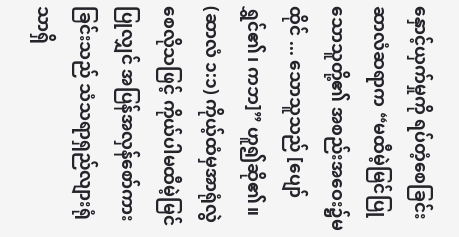နှောင့်ယှက်မှုကို ရပ်တံ့စေခြင်း
ဆာလံဆရာက “မထီမဲ့မြင်ပြုသောသူတို့၏ အစည်းအဝေး၌မထိုင် ... သောသူသည် [ပျော်ရွှင်၏၊ ကဘ]” ဟူ၍ဆို၏။ (ဆာလံ ၁:၁) ကိုယ့်ထံမှအာရုံလွဲစေလိုသဖြင့် ကိုယ်ပါမထီမဲ့မြင်ပြုလျှင် အပြန်အလှန်စော်ကားခြင်းသည် သံသရာရှည်လျားရုံသာရှိ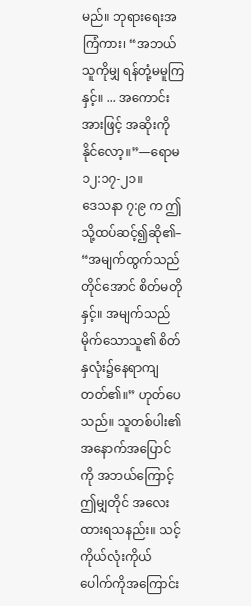မည်။ ဘုရားရေးအကြံကား၊ “အဘယ်သူကိုမျှ ရန်တုံ့မမူကြနှင့်။ ... အကောင်းအားဖြင့် အဆိုးကိုနိုင်လော့။”—ရောမ ၁၂:၁၇-၂၁။
ဒေသနာ ၇:၉ က ဤသို့ထပ်ဆင့်၍ဆို၏– “အမျက်ထွက်သည်တိုင်အောင် စိတ်မတိုနှင့်။ အမျက်သည်မိုက်သောသူ၏ စိတ်နှလုံး၌နေရာကျတတ်၏။” ဟုတ်ပေသည်။ သူတစ်ပါး၏အနောက်အပြောင်ကို အဘယ်ကြောင့်ဤမျှတိုင် အလေးထားရသနည်း။ သင့်ကိုယ်လုံးကိုယ်ပေါက်ကိုအကြောင်း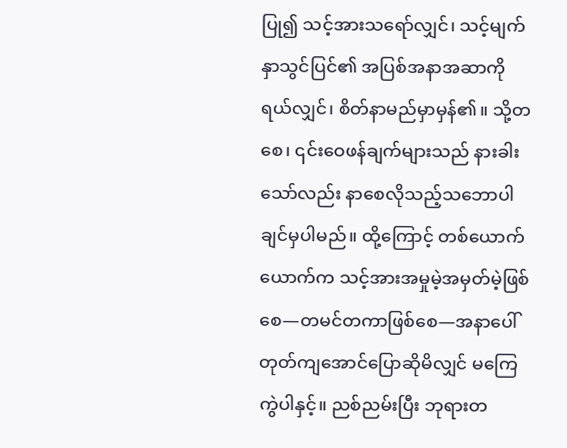ပြု၍ သင့်အားသရော်လျှင်၊ သင့်မျက်နှာသွင်ပြင်၏ အပြစ်အနာအဆာကို ရယ်လျှင်၊ စိတ်နာမည်မှာမှန်၏။ သို့တစေ၊ ၎င်းဝေဖန်ချက်များသည် နားခါးသော်လည်း နာစေလိုသည့်သဘောပါချင်မှပါမည်။ ထို့ကြောင့် တစ်ယောက်ယောက်က သင့်အားအမှုမဲ့အမှတ်မဲ့ဖြစ်စေ—တမင်တကာဖြစ်စေ—အနာပေါ်တုတ်ကျအောင်ပြောဆိုမိလျှင် မကြေကွဲပါနှင့်။ ညစ်ညမ်းပြီး ဘုရားတ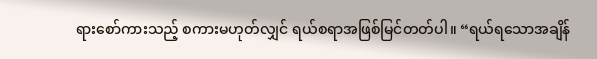ရားစော်ကားသည့် စကားမဟုတ်လျှင် ရယ်စရာအဖြစ်မြင်တတ်ပါ။ “ရယ်ရသောအချိန်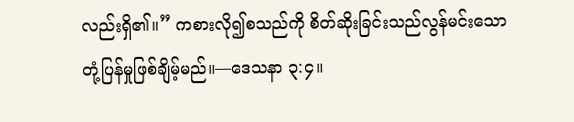လည်းရှိ၏။” ကစားလို၍စသည်ကို စိတ်ဆိုးခြင်းသည်လွန်မင်းသော တုံ့ပြန်မှုဖြစ်ချိမ့်မည်။—ဒေသနာ ၃:၄။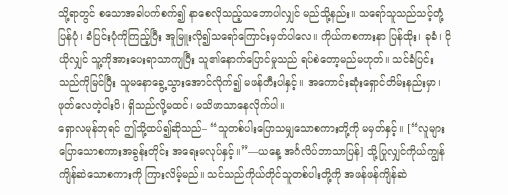သို့ရာတွင် စသောအခါပက်စက်၍ နာစေလိုသည့်သဘောပါလျှင် မည်သို့နည်း။ သရော်သူသည်သင့်တုံ့ပြန်ပုံ၊ ခံပြင်းပုံကိုကြည့်ပြီး အူမြူးလို၍သရော်ကြောင်းမှတ်ပါလေ။ ကိုယ်ကစကားနာ ပြန်ထိုး၊ ခုခံ၊ ငိုယိုလျှင် သူ့ကိုအားပေးရာသာကျပြီး သူ၏နောက်ပြောင်မှုသည် ရပ်စဲတော့မည်မဟုတ်။ သင်ခံပြင်းသည်ကိုမြင်ပြီး သူမနောခွေ့သွားအောင်လိုက်၍ မဖန်တီးပါနှင့်။ အကောင်းဆုံးရှောင်တိမ်းနည်းမှာ၊ ဖုတ်လေတဲ့ငါးပိ၊ ရှိသည်လို့မထင်၊ မသိဖာသာနေလိုက်ပါ။
ရှောလမုန်ဘုရင် ဤသို့ထပ်၍ဆိုသည်– “သူတစ်ပါးပြောသမျှသောစကားတို့ကို မမှတ်နှင့်။ [“လူများပြောသောစကားအခွန်းတိုင်း အရေးမလုပ်နှင့်။”—ယနေ့ အင်္ဂလိပ်ဘာသာပြန်] သို့ပြုလျှင်ကိုယ်ကျွန်ကျိန်ဆဲသောစကားကို ကြားလိမ့်မည်။ သင်သည်ကိုယ်တိုင်သူတစ်ပါးတို့ကို အဖန်ဖန်ကျိန်ဆဲ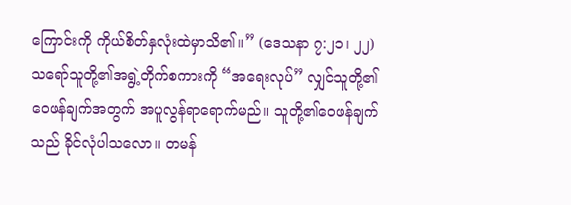ကြောင်းကို ကိုယ်စိတ်နှလုံးထဲမှာသိ၏။” (ဒေသနာ ၇:၂၁၊ ၂၂) သရော်သူတို့၏အရွဲ့တိုက်စကားကို “အရေးလုပ်” လျှင်သူတို့၏ဝေဖန်ချက်အတွက် အပူလွန်ရာရောက်မည်။ သူတို့၏ဝေဖန်ချက်သည် ခိုင်လုံပါသလော။ တမန်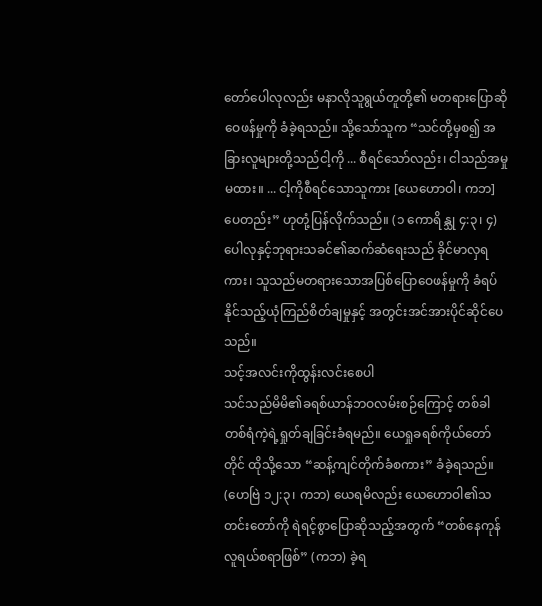တော်ပေါလုလည်း မနာလိုသူရွယ်တူတို့၏ မတရားပြောဆိုဝေဖန်မှုကို ခံခဲ့ရသည်။ သို့သော်သူက “သင်တို့မှစ၍ အခြားလူများတို့သည်ငါ့ကို ... စီရင်သော်လည်း၊ ငါသည်အမှုမထား။ ... ငါ့ကိုစီရင်သောသူကား [ယေဟောဝါ၊ ကဘ] ပေတည်း” ဟုတုံ့ပြန်လိုက်သည်။ (၁ ကောရိန္သု ၄:၃၊ ၄) ပေါလုနှင့်ဘုရားသခင်၏ဆက်ဆံရေးသည် ခိုင်မာလှရကား၊ သူသည်မတရားသောအပြစ်ပြောဝေဖန်မှုကို ခံရပ်နိုင်သည့်ယုံကြည်စိတ်ချမှုနှင့် အတွင်းအင်အားပိုင်ဆိုင်ပေသည်။
သင့်အလင်းကိုထွန်းလင်းစေပါ
သင်သည်မိမိ၏ခရစ်ယာန်ဘဝလမ်းစဉ်ကြောင့် တစ်ခါတစ်ရံကဲ့ရဲ့ရှုတ်ချခြင်းခံရမည်။ ယေရှုခရစ်ကိုယ်တော်တိုင် ထိုသို့သော “ဆန့်ကျင်တိုက်ခံစကား” ခံခဲ့ရသည်။ (ဟေဗြဲ ၁၂:၃၊ ကဘ) ယေရမိလည်း ယေဟောဝါ၏သတင်းတော်ကို ရဲရင့်စွာပြောဆိုသည့်အတွက် “တစ်နေကုန်လူရယ်စရာဖြစ်” (ကဘ) ခဲ့ရ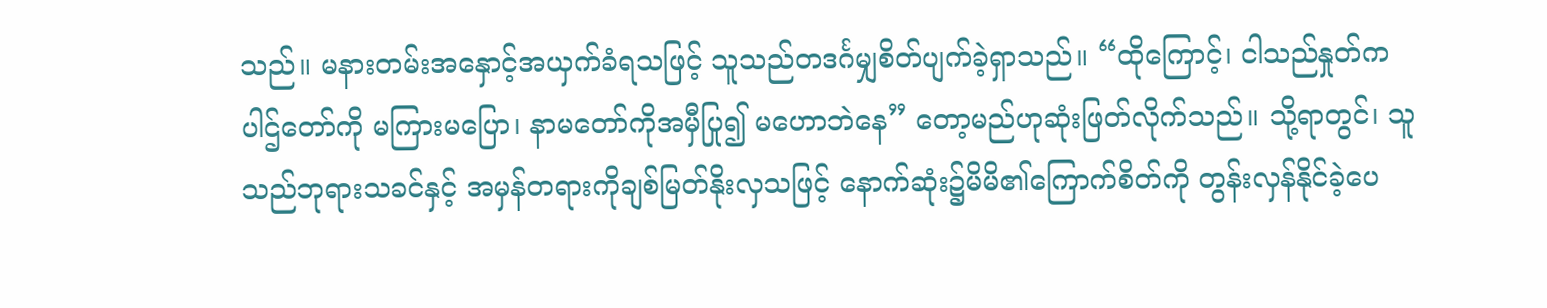သည်။ မနားတမ်းအနှောင့်အယှက်ခံရသဖြင့် သူသည်တဒင်္ဂမျှစိတ်ပျက်ခဲ့ရှာသည်။ “ထိုကြောင့်၊ ငါသည်နှုတ်ကပါဌ်တော်ကို မကြားမပြော၊ နာမတော်ကိုအမှီပြု၍ မဟောဘဲနေ” တော့မည်ဟုဆုံးဖြတ်လိုက်သည်။ သို့ရာတွင်၊ သူသည်ဘုရားသခင်နှင့် အမှန်တရားကိုချစ်မြတ်နိုးလှသဖြင့် နောက်ဆုံး၌မိမိ၏ကြောက်စိတ်ကို တွန်းလှန်နိုင်ခဲ့ပေ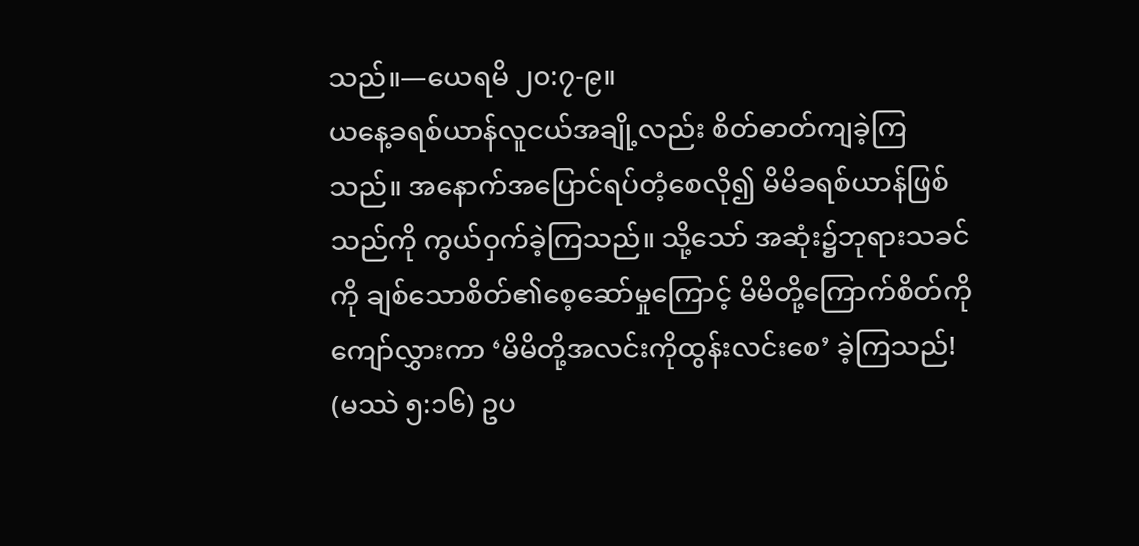သည်။—ယေရမိ ၂၀:၇-၉။
ယနေ့ခရစ်ယာန်လူငယ်အချို့လည်း စိတ်ဓာတ်ကျခဲ့ကြသည်။ အနောက်အပြောင်ရပ်တံ့စေလို၍ မိမိခရစ်ယာန်ဖြစ်သည်ကို ကွယ်ဝှက်ခဲ့ကြသည်။ သို့သော် အဆုံး၌ဘုရားသခင်ကို ချစ်သောစိတ်၏စေ့ဆော်မှုကြောင့် မိမိတို့ကြောက်စိတ်ကိုကျော်လွှားကာ ‘မိမိတို့အလင်းကိုထွန်းလင်းစေ’ ခဲ့ကြသည်! (မဿဲ ၅:၁၆) ဥပ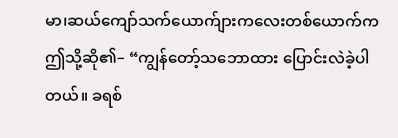မာ၊ဆယ်ကျော်သက်ယောက်ျားကလေးတစ်ယောက်က ဤသို့ဆို၏– “ကျွန်တော့်သဘောထား ပြောင်းလဲခဲ့ပါတယ်။ ခရစ်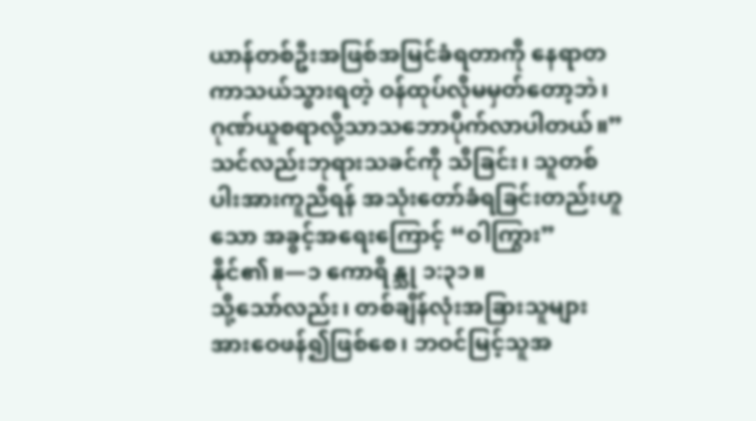ယာန်တစ်ဦးအဖြစ်အမြင်ခံရတာကို နေရာတကာသယ်သွားရတဲ့ ဝန်ထုပ်လိုမမှတ်တော့ဘဲ၊ ဂုဏ်ယူစရာလို့သာသဘောပိုက်လာပါတယ်။” သင်လည်းဘုရားသခင်ကို သိခြင်း၊ သူတစ်ပါးအားကူညီရန် အသုံးတော်ခံရခြင်းတည်းဟူသော အခွင့်အရေးကြောင့် “ဝါကြွား” နိုင်၏။—၁ ကောရိန္သု ၁:၃၁။
သို့သော်လည်း၊ တစ်ချိန်လုံးအခြားသူများအားဝေဖန်၍ဖြစ်စေ၊ ဘဝင်မြင့်သူအ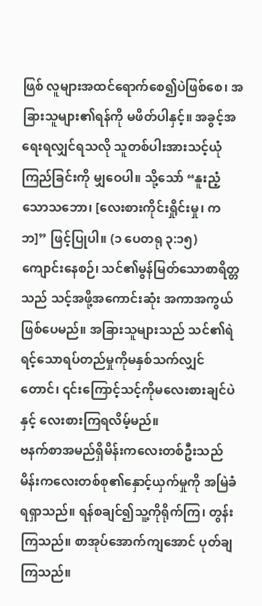ဖြစ် လူများအထင်ရောက်စေ၍ပဲဖြစ်စေ၊ အခြားသူများ၏ရန်ကို မဖိတ်ပါနှင့်။ အခွင့်အရေးရလျှင်ရသလို သူတစ်ပါးအားသင့်ယုံကြည်ခြင်းကို မျှဝေပါ။ သို့သော် “နူးညံ့သောသဘော၊ [လေးစားကိုင်းရှိုင်းမှု၊ ကဘ]” ဖြင့်ပြုပါ။ (၁ ပေတရု ၃:၁၅) ကျောင်းနေစဉ်၊ သင်၏မွန်မြတ်သောစာရိတ္တသည် သင့်အဖို့အကောင်းဆုံး အကာအကွယ်ဖြစ်ပေမည်။ အခြားသူများသည် သင်၏ရဲရင့်သောရပ်တည်မှုကိုမနှစ်သက်လျှင်တောင်၊ ၎င်းကြောင့်သင့်ကိုမလေးစားချင်ပဲနှင့် လေးစားကြရလိမ့်မည်။
ဗနက်စာအမည်ရှိမိန်းကလေးတစ်ဦးသည် မိန်းကလေးတစ်စု၏နှောင့်ယှက်မှုကို အမြဲခံရရှာသည်။ ရန်စချင်၍သူ့ကိုရိုက်ကြ၊ တွန်းကြသည်။ စာအုပ်အောက်ကျအောင် ပုတ်ချကြသည်။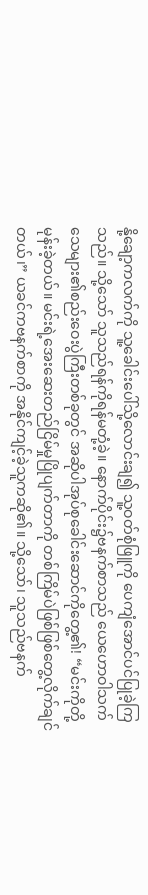နို့ချော့ကလက်ကို သူ့ခေါင်းပေါ်သို့လောင်းချ၍ သူ့ဝတ်စုံဖြူကို ပေကျံအောင်ပင်ပြုခဲ့ကြသည်။ သို့သော် သူသည်ရန်ကိုရန်မတုံ့ခဲ့။ နောက်ပိုင်း၌ဗနက်စာသည် ယေဟောဝါသက်သေများ၏စည်းဝေးပွဲကြီးတစ်ခုတွင် အဆိုပါအုပ်စုခေါင်းဆောင်ကိုတွေ့၏! “မင်းကိုတို့မုန်းခဲ့တယ်။ မင်းရဲ့အေးဆေးတည်ငြိမ်မှုပြိုပျက်တာကို တစ်ကြိမ်ပဲဖြစ်ဖြစ်တွေ့လိုက်ချင်တယ်၊” ယခင်ကဗနက်စာကို အနိုင်ကျင့်ခဲ့သူကဆို၏။ သို့သော်၊ သူသည်ဗနက်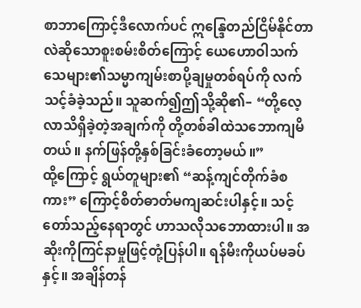စာဘာကြောင့်ဒီလောက်ပင် ဣန္ဒြေတည်ငြိမ်နိုင်တာလဲဆိုသောစူးစမ်းစိတ်ကြောင့် ယေဟောဝါသက်သေများ၏သမ္မာကျမ်းစာပို့ချမှုတစ်ရပ်ကို လက်သင့်ခံခဲ့သည်။ သူဆက်၍ဤသို့ဆို၏– “တို့လေ့လာသိရှိခဲ့တဲ့အချက်ကို တို့တစ်ခါထဲသဘောကျမိတယ်။ နက်ဖြန်တို့နှစ်ခြင်းခံတော့မယ်။”
ထို့ကြောင့် ရွယ်တူများ၏ “ဆန့်ကျင်တိုက်ခံစကား” ကြောင့်စိတ်ဓာတ်မကျဆင်းပါနှင့်။ သင့်တော်သည့်နေရာတွင် ဟာသလိုသဘောထားပါ။ အဆိုးကိုကြင်နာမှုဖြင့်တုံ့ပြန်ပါ။ ရန်မီးကိုယပ်မခပ်နှင့်။ အချိန်တန်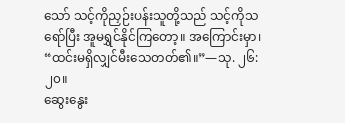သော် သင့်ကိုညှဉ်းပန်းသူတို့သည် သင့်ကိုသရော်ပြီး အူမရွှင်နိုင်ကြတော့။ အကြောင်းမှာ၊ “ထင်းမရှိလျှင်မီးသေတတ်၏။”—သု. ၂၆:၂၀။
ဆွေးနွေး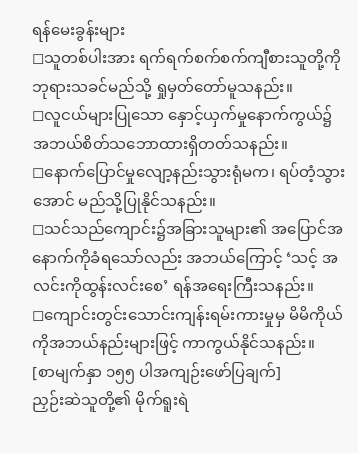ရန်မေးခွန်းများ
◻သူတစ်ပါးအား ရက်ရက်စက်စက်ကျီစားသူတို့ကို ဘုရားသခင်မည်သို့ ရှုမှတ်တော်မူသနည်း။
◻လူငယ်များပြုသော နှောင့်ယှက်မှုနောက်ကွယ်၌ အဘယ်စိတ်သဘောထားရှိတတ်သနည်း။
◻နောက်ပြောင်မှုလျော့နည်းသွားရုံမက၊ ရပ်တံ့သွားအောင် မည်သို့ပြုနိုင်သနည်း။
◻သင်သည်ကျောင်း၌အခြားသူများ၏ အပြောင်အနောက်ကိုခံရသော်လည်း အဘယ်ကြောင့် ‘သင့် အလင်းကိုထွန်းလင်းစေ’ ရန်အရေးကြီးသနည်း။
◻ကျောင်းတွင်းသောင်းကျန်းရမ်းကားမှုမှ မိမိကိုယ်ကိုအဘယ်နည်းများဖြင့် ကာကွယ်နိုင်သနည်း။
[စာမျက်နှာ ၁၅၅ ပါအကျဉ်းဖော်ပြချက်]
ညှဉ်းဆဲသူတို့၏ မိုက်ရူးရဲ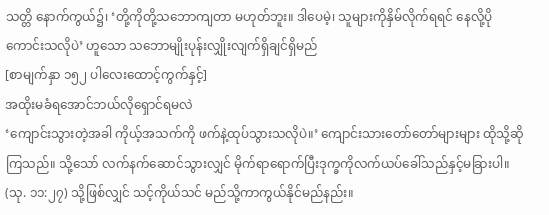သတ္တိ နောက်ကွယ်၌၊ ‘တို့ကိုတို့သဘောကျတာ မဟုတ်ဘူး။ ဒါပေမဲ့၊ သူများကိုနှိမ်လိုက်ရရင် နေလို့ပိုကောင်းသလိုပဲ’ ဟူသော သဘောမျိုးပုန်းလျှိုးလျက်ရှိချင်ရှိမည်
[စာမျက်နှာ ၁၅၂ ပါလေးထောင့်ကွက်နှင့်]
အထိုးမခံရအောင်ဘယ်လိုရှောင်ရမလဲ
‘ကျောင်းသွားတဲ့အခါ ကိုယ့်အသက်ကို ဖက်နဲ့ထုပ်သွားသလိုပဲ။’ ကျောင်းသားတော်တော်များများ ထိုသို့ဆိုကြသည်။ သို့သော် လက်နက်ဆောင်သွားလျှင် မိုက်ရာရောက်ပြီးဒုက္ခကိုလက်ယပ်ခေါ်သည်နှင့်မခြားပါ။ (သု. ၁၁:၂၇) သို့ဖြစ်လျှင် သင့်ကိုယ်သင် မည်သို့ကာကွယ်နိုင်မည်နည်း။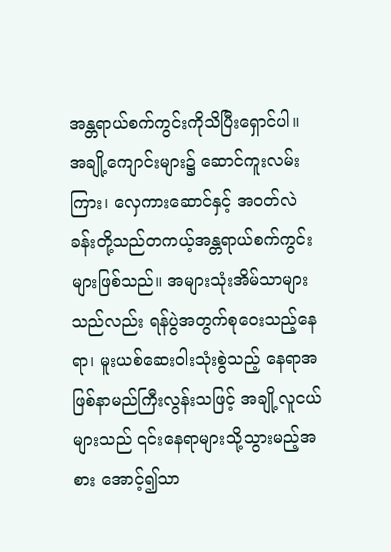အန္တရာယ်စက်ကွင်းကိုသိပြီးရှောင်ပါ။ အချို့ကျောင်းများ၌ ဆောင်ကူးလမ်းကြား၊ လှေကားဆောင်နှင့် အဝတ်လဲခန်းတို့သည်တကယ့်အန္တရာယ်စက်ကွင်းများဖြစ်သည်။ အများသုံးအိမ်သာများသည်လည်း ရန်ပွဲအတွက်စုဝေးသည့်နေရာ၊ မူးယစ်ဆေးဝါးသုံးစွဲသည့် နေရာအဖြစ်နာမည်ကြီးလွန်းသဖြင့် အချို့လူငယ်များသည် ၎င်းနေရာများသို့သွားမည့်အစား အောင့်၍သာ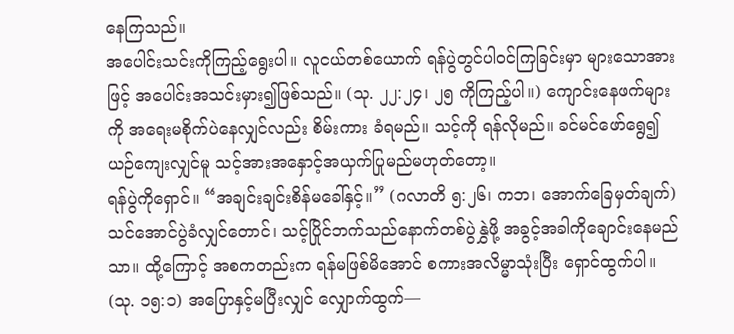နေကြသည်။
အပေါင်းသင်းကိုကြည့်ရွေးပါ။ လူငယ်တစ်ယောက် ရန်ပွဲတွင်ပါဝင်ကြခြင်းမှာ များသောအားဖြင့် အပေါင်းအသင်းမှား၍ဖြစ်သည်။ (သု. ၂၂:၂၄၊ ၂၅ ကိုကြည့်ပါ။) ကျောင်းနေဖက်များကို အရေးမစိုက်ပဲနေလျှင်လည်း စိမ်းကား ခံရမည်။ သင့်ကို ရန်လိုမည်။ ခင်မင်ဖော်ရွေ၍ ယဉ်ကျေးလျှင်မူ သင့်အားအနှောင့်အယှက်ပြုမည်မဟုတ်တော့။
ရန်ပွဲကိုရှောင်။ “အချင်းချင်းစိန်မခေါ်နှင့်။” (ဂလာတိ ၅:၂၆၊ ကဘ၊ အောက်ခြေမှတ်ချက်) သင်အောင်ပွဲခံလျှင်တောင်၊ သင့်ပြိုင်ဘက်သည်နောက်တစ်ပွဲနွှဲဖို့ အခွင့်အခါကိုချောင်းနေမည်သာ။ ထို့ကြောင့် အစကတည်းက ရန်မဖြစ်မိအောင် စကားအလိမ္မာသုံးပြီး ရှောင်ထွက်ပါ။ (သု. ၁၅:၁) အပြောနှင့်မပြီးလျှင် လျှောက်ထွက်—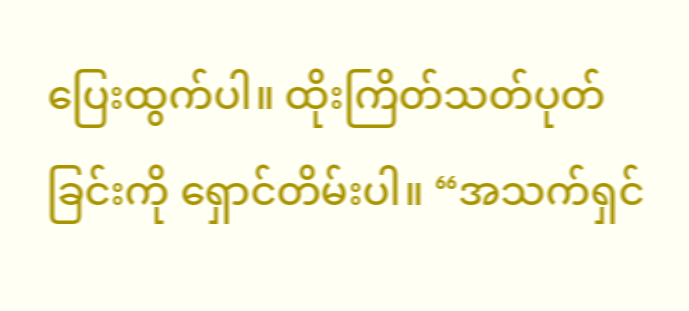ပြေးထွက်ပါ။ ထိုးကြိတ်သတ်ပုတ်ခြင်းကို ရှောင်တိမ်းပါ။ “အသက်ရှင်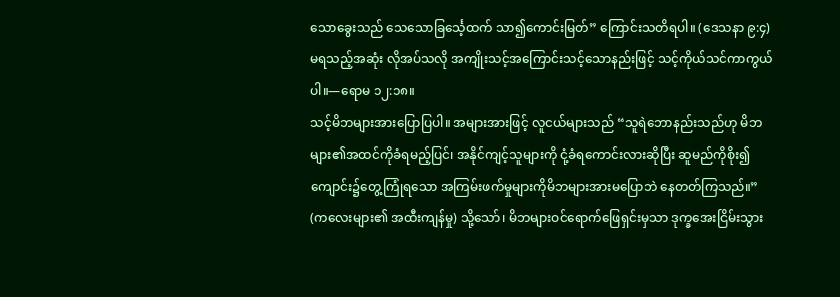သောခွေးသည် သေသောခြင်္သေ့ထက် သာ၍ကောင်းမြတ်” ကြောင်းသတိရပါ။ (ဒေသနာ ၉:၄) မရသည့်အဆုံး လိုအပ်သလို အကျိုးသင့်အကြောင်းသင့်သောနည်းဖြင့် သင့်ကိုယ်သင်ကာကွယ်ပါ။—ရောမ ၁၂:၁၈။
သင့်မိဘများအားပြောပြပါ။ အများအားဖြင့် လူငယ်များသည် “သူရဲဘောနည်းသည်ဟု မိဘများ၏အထင်ကိုခံရမည့်ပြင်၊ အနိုင်ကျင့်သူများကို ငုံ့ခံရကောင်းလားဆိုပြီး ဆူမည်ကိုစိုး၍ ကျောင်း၌တွေ့ကြုံရသော အကြမ်းဖက်မှုများကိုမိဘများအားမပြောဘဲ နေတတ်ကြသည်။” (ကလေးများ၏ အထီးကျန်မှု) သို့သော်၊ မိဘများဝင်ရောက်ဖြေရှင်းမှသာ ဒုက္ခအေးငြိမ်းသွား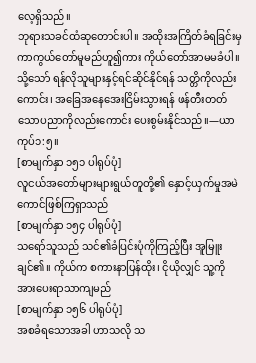လေ့ရှိသည်။
ဘုရားသခင်ထံဆုတောင်းပါ။ အထိုးအကြိတ်ခံရခြင်းမှ ကာကွယ်တော်မူမည်ဟူ၍ကား ကိုယ်တော်အာမမခံပါ။ သို့သော် ရန်လိုသူများနှင့်ရင်ဆိုင်နိုင်ရန် သတ္တိကိုလည်းကောင်း၊ အခြေအနေအေးငြိမ်းသွားရန် ဖန်တီးတတ်သောပညာကိုလည်းကောင်း ပေးစွမ်းနိုင်သည်။—ယာကုပ်၁:၅။
[စာမျက်နှာ ၁၅၁ ပါရုပ်ပုံ]
လူငယ်အတော်များများရွယ်တူတို့၏ နှောင့်ယှက်မှုအမဲကောင်ဖြစ်ကြရှာသည်
[စာမျက်နှာ ၁၅၄ ပါရုပ်ပုံ]
သရော်သူသည် သင်၏ခံပြင်းပုံကိုကြည့်ပြီး အူမြူးချင်၏။ ကိုယ်က စကားနာပြန်ထိုး၊ ငိုယိုလျှင် သူ့ကိုအားပေးရာသာကျမည်
[စာမျက်နှာ ၁၅၆ ပါရုပ်ပုံ]
အစခံရသောအခါ ဟာသလို သ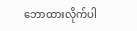ဘောထားလိုက်ပါ